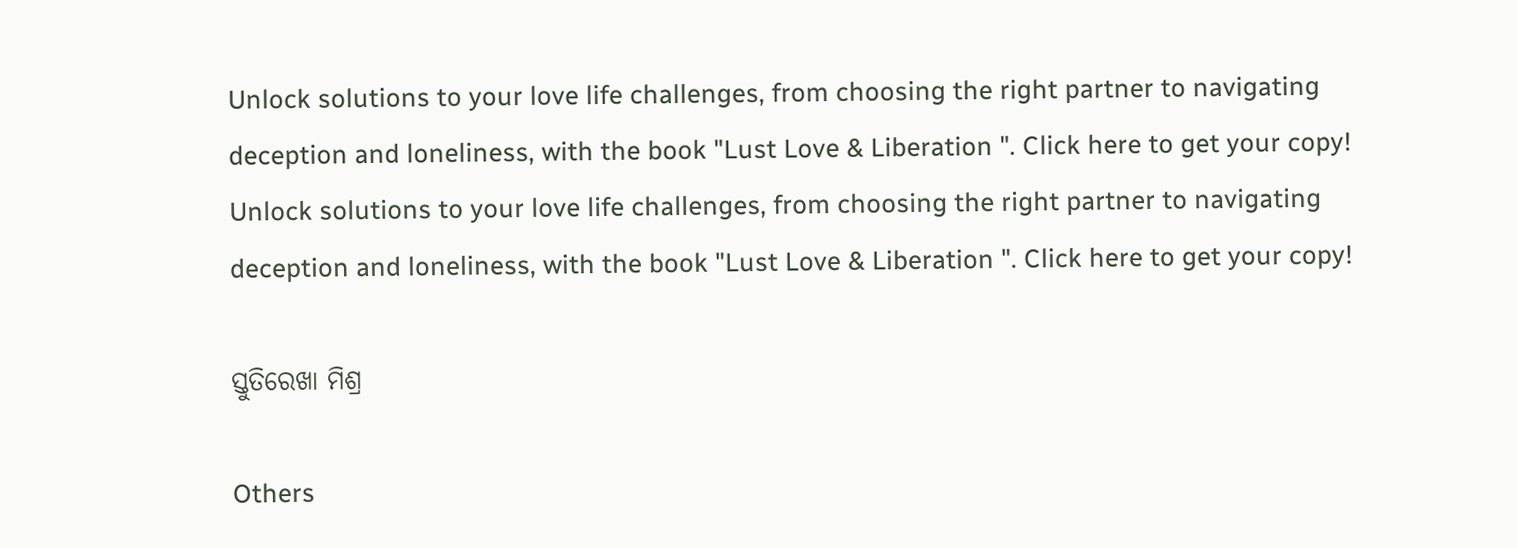Unlock solutions to your love life challenges, from choosing the right partner to navigating deception and loneliness, with the book "Lust Love & Liberation ". Click here to get your copy!
Unlock solutions to your love life challenges, from choosing the right partner to navigating deception and loneliness, with the book "Lust Love & Liberation ". Click here to get your copy!

ସ୍ତୁତିରେଖା ମିଶ୍ର

Others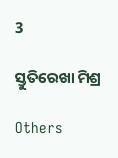3

ସ୍ତୁତିରେଖା ମିଶ୍ର

Others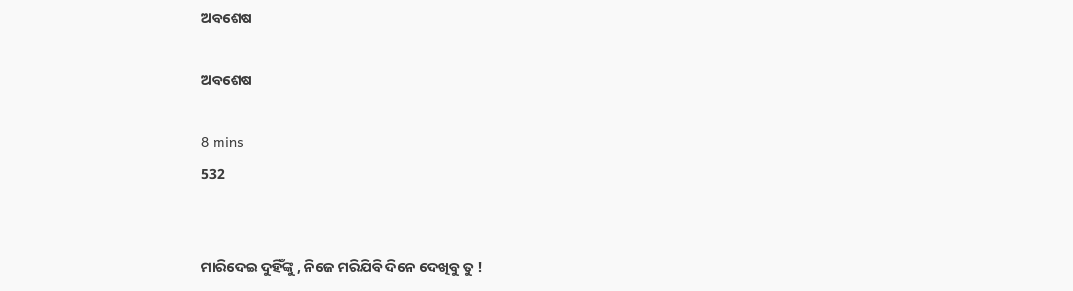ଅବଶେଷ

ଅବଶେଷ

8 mins
532


ମାରିଦେଇ ଦୁହିଁଙ୍କୁ , ନିଜେ ମରିଯିବି ଦିନେ ଦେଖିବୁ ତୁ !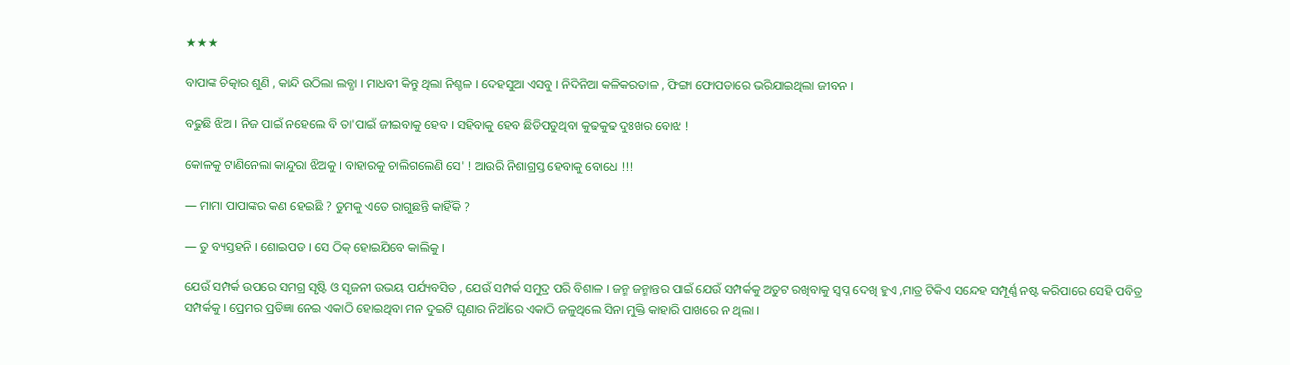★★★

ବାପାଙ୍କ ଚିତ୍କାର ଶୁଣି , କାନ୍ଦି ଉଠିଲା ଲବ୍ଧା । ମାଧବୀ କିନ୍ତୁ ଥିଲା ନିଶ୍ଚଳ । ଦେହସୁଆ ଏସବୁ । ନିଦିନିଆ କଳିକରତାଳ , ଫିଙ୍ଗା ଫୋପଡାରେ ଭରିଯାଇଥିଲା ଜୀବନ ।

ବଢୁଛି ଝିଅ । ନିଜ ପାଇଁ ନହେଲେ ବି ତା'ପାଇଁ ଜୀଇବାକୁ ହେବ । ସହିବାକୁ ହେବ ଛିଡିପଡୁଥିବା କୁଢକୁଢ ଦୁଃଖର ବୋଝ !

କୋଳକୁ ଟାଣିନେଲା କାନ୍ଦୁରା ଝିଅକୁ । ବାହାରକୁ ଚାଲିଗଲେଣି ସେ' ! ଆଉରି ନିଶାଗ୍ରସ୍ତ ହେବାକୁ ବୋଧେ !!!

― ମାମା ପାପାଙ୍କର କଣ ହେଇଛି ? ତୁମକୁ ଏତେ ରାଗୁଛନ୍ତି କାହିଁକି ?

― ତୁ ବ୍ୟସ୍ତହନି । ଶୋଇପଡ । ସେ ଠିକ୍ ହୋଇଯିବେ କାଲିକୁ ।

ଯେଉଁ ସମ୍ପର୍କ ଉପରେ ସମଗ୍ର ସୃଷ୍ଟି ଓ ସୃଜନୀ ଉଭୟ ପର୍ଯ୍ୟବସିତ , ଯେଉଁ ସମ୍ପର୍କ ସମୁଦ୍ର ପରି ବିଶାଳ । ଜନ୍ମ ଜନ୍ମାନ୍ତର ପାଇଁ ଯେଉଁ ସମ୍ପର୍କକୁ ଅତୁଟ ରଖିବାକୁ ସ୍ୱପ୍ନ ଦେଖି ହୁଏ ,ମାତ୍ର ଟିକିଏ ସନ୍ଦେହ ସମ୍ପୂର୍ଣ୍ଣ ନଷ୍ଟ କରିପାରେ ସେହି ପବିତ୍ର ସମ୍ପର୍କକୁ । ପ୍ରେମର ପ୍ରତିଜ୍ଞା ନେଇ ଏକାଠି ହୋଇଥିବା ମନ ଦୁଇଟି ଘୃଣାର ନିଆଁରେ ଏକାଠି ଜଳୁଥିଲେ ସିନା ମୁକ୍ତି କାହାରି ପାଖରେ ନ ଥିଲା ।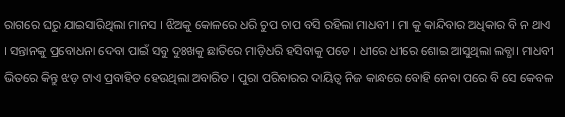ରାଗରେ ଘରୁ ଯାଇସାରିଥିଲା ମାନସ । ଝିଅକୁ କୋଳରେ ଧରି ଚୁପ ଚାପ ବସି ରହିଲା ମାଧବୀ । ମା କୁ କାନ୍ଦିବାର ଅଧିକାର ବି ନ ଥାଏ । ସନ୍ତାନକୁ ପ୍ରବୋଧନା ଦେବା ପାଇଁ ସବୁ ଦୁଃଖକୁ ଛାତିରେ ମାଡ଼ିଧରି ହସିବାକୁ ପଡେ । ଧୀରେ ଧୀରେ ଶୋଇ ଆସୁଥିଲା ଲବ୍ଧା। ମାଧବୀ ଭିତରେ କିନ୍ତୁ ଝଡ଼ ଟାଏ ପ୍ରବାହିତ ହେଉଥିଲା ଅବାରିତ । ପୁରା ପରିବାରର ଦାୟିତ୍ୱ ନିଜ କାନ୍ଧରେ ବୋହି ନେବା ପରେ ବି ସେ କେବଳ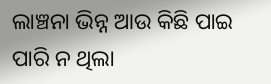ଲାଞ୍ଚନା ଭିନ୍ନ ଆଉ କିଛି ପାଇ ପାରି ନ ଥିଲା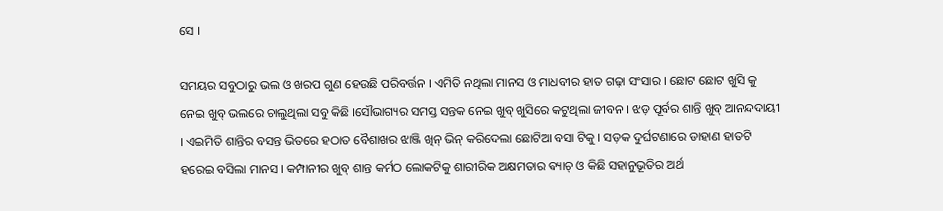ସେ ।

ସମୟର ସବୁଠାରୁ ଭଲ ଓ ଖରପ ଗୁଣ ହେଉଛି ପରିବର୍ତ୍ତନ । ଏମିତି ନଥିଲା ମାନସ ଓ ମାଧବୀର ହାତ ଗଢ଼ା ସଂସାର । ଛୋଟ ଛୋଟ ଖୁସି କୁ ନେଇ ଖୁବ୍ ଭଲରେ ଚାଲୁଥିଲା ସବୁ କିଛି ।ସୌଭାଗ୍ୟର ସମସ୍ତ ସନ୍ତକ ନେଇ ଖୁବ୍ ଖୁସିରେ କଟୁଥିଲା ଜୀବନ । ଝଡ଼ ପୂର୍ବର ଶାନ୍ତି ଖୁବ୍ ଆନନ୍ଦଦାୟୀ । ଏଇମିତି ଶାନ୍ତିର ବସନ୍ତ ଭିତରେ ହଠାତ ବୈଶାଖର ଝାଞ୍ଜି ଖିନ୍ ଭିନ୍ କରିଦେଲା ଛୋଟିଆ ବସା ଟିକୁ । ସଡ଼କ ଦୁର୍ଘଟଣାରେ ଡାହାଣ ହାତଟି ହରେଇ ବସିଲା ମାନସ । କମ୍ପାନୀର ଖୁବ୍ ଶାନ୍ତ କର୍ମଠ ଲୋକଟିକୁ ଶାରୀରିକ ଅକ୍ଷମତାର ଵ୍ୟାଚ୍ ଓ କିଛି ସହାନୁଭୂତିର ଅର୍ଥ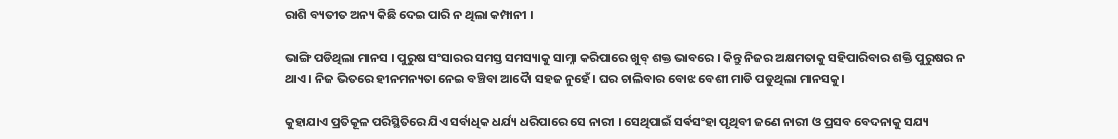ରାଶି ବ୍ୟତୀତ ଅନ୍ୟ କିଛି ଦେଇ ପାରି ନ ଥିଲା କମ୍ପାନୀ ।

ଭାଙ୍ଗି ପଡିଥିଲା ମାନସ । ପୁରୁଷ ସଂସାରର ସମସ୍ତ ସମସ୍ୟାକୁ ସାମ୍ନା କରିପାରେ ଖୁବ୍ ଶକ୍ତ ଭାବରେ । କିନ୍ତୁ ନିଜର ଅକ୍ଷମତାକୁ ସହିପାରିବାର ଶକ୍ତି ପୁରୁଷର ନ ଥାଏ । ନିଜ ଭିତରେ ହୀନମନ୍ୟତା ନେଇ ବଞ୍ଚିବା ଆଦୋୖ ସହଜ ନୁହେଁ। ଘର ଚାଲିବାର ବୋଝ ବେଶୀ ମାଡି ପଡୁଥିଲା ମାନସକୁ।

କୁହାଯାଏ ପ୍ରତିକୂଳ ପରିସ୍ଥିତିରେ ଯିଏ ସର୍ବାଧିକ ଧର୍ଯ୍ୟ ଧରିପାରେ ସେ ନାରୀ । ସେଥିପାଇଁ ସର୍ଵସଂହା ପୃଥିବୀ ଜଣେ ନାରୀ ଓ ପ୍ରସବ ବେଦନାକୁ ସଯ୍ୟ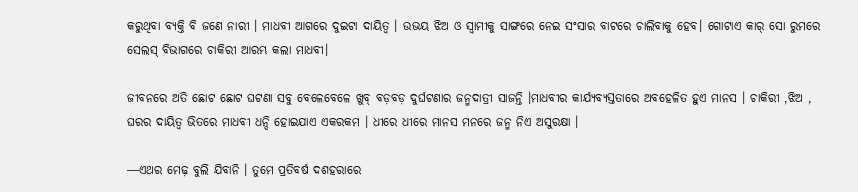କରୁଥିବା ବ୍ୟକ୍ତି ବି ଜଣେ ନାରୀ । ମାଧବୀ ଆଗରେ ଦୁଇଟା ଦାୟିତ୍ୱ । ଉଭୟ ଝିଅ ଓ ସ୍ୱାମୀକୁ ସାଙ୍ଗରେ ନେଇ ସଂସାର ବାଟରେ ଚାଲିବାକୁ ହେବ। ଗୋଟାଏ କାର୍ ସୋ ରୁମରେ ସେଲସ୍ ବିଭାଗରେ ଚାକିରୀ ଆରମ୍ଭ କଲା ମାଧବୀ।

ଜୀବନରେ ଅତି ଛୋଟ ଛୋଟ ଘଟଣା ସବୁ ବେଳେବେଳେ ଖୁବ୍ ବଡ଼ବଡ଼ ଦୁର୍ଘଟଣାର ଜନ୍ମଦାତ୍ରୀ ସାଜନ୍ତି ।ମାଧବୀର କାର୍ଯ୍ୟବ୍ୟସ୍ତତାରେ ଅବହେଳିତ ହୁଏ ମାନସ । ଚାକିରୀ ,ଝିଅ , ଘରର ଦାୟିତ୍ୱ ଭିତରେ ମାଧବୀ ଧନ୍ଦି ହୋଇଯାଏ ଏକରକମ । ଧୀରେ ଧୀରେ ମାନସ ମନରେ ଜନ୍ମ ନିଏ ଅସୁରକ୍ଷା ।

―ଏଥର ମେଢ଼ ବୁଲି ଯିବାନି । ତୁମେ ପ୍ରତିବର୍ଷ ଦଶହରାରେ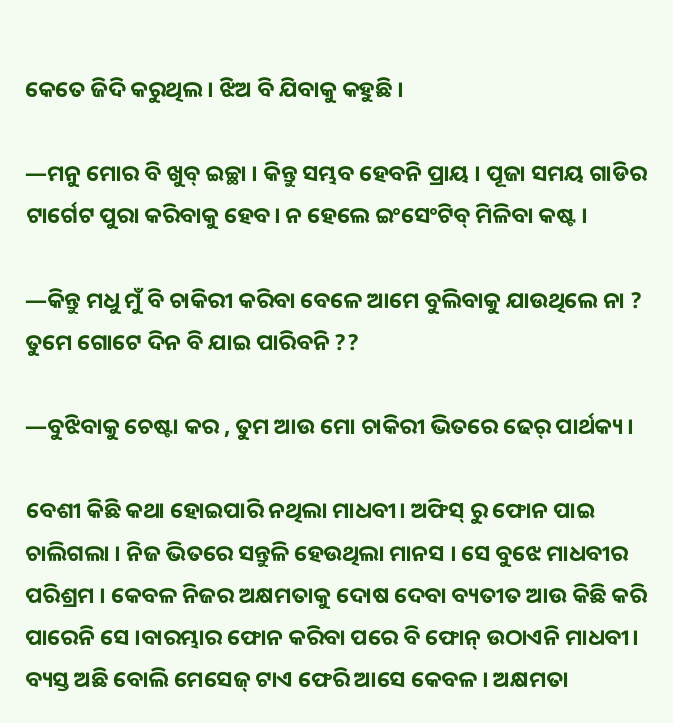କେତେ ଜିଦି କରୁଥିଲ । ଝିଅ ବି ଯିବାକୁ କହୁଛି ।

―ମନୁ ମୋର ବି ଖୁବ୍ ଇଚ୍ଛା । କିନ୍ତୁ ସମ୍ଭବ ହେବନି ପ୍ରାୟ । ପୂଜା ସମୟ ଗାଡିର ଟାର୍ଗେଟ ପୁରା କରିବାକୁ ହେବ। ନ ହେଲେ ଇଂସେଂଟିବ୍ ମିଳିବା କଷ୍ଟ ।

―କିନ୍ତୁ ମଧୁ ମୁଁ ବି ଚାକିରୀ କରିବା ବେଳେ ଆମେ ବୁଲିବାକୁ ଯାଉଥିଲେ ନା ? ତୁମେ ଗୋଟେ ଦିନ ବି ଯାଇ ପାରିବନି ??

―ବୁଝିବାକୁ ଚେଷ୍ଟା କର , ତୁମ ଆଉ ମୋ ଚାକିରୀ ଭିତରେ ଢେର୍ ପାର୍ଥକ୍ୟ ।

ବେଶୀ କିଛି କଥା ହୋଇପାରି ନଥିଲା ମାଧବୀ। ଅଫିସ୍ ରୁ ଫୋନ ପାଇ ଚାଲିଗଲା । ନିଜ ଭିତରେ ସନ୍ତୁଳି ହେଉଥିଲା ମାନସ । ସେ ବୁଝେ ମାଧବୀର ପରିଶ୍ରମ । କେବଳ ନିଜର ଅକ୍ଷମତାକୁ ଦୋଷ ଦେବା ବ୍ୟତୀତ ଆଉ କିଛି କରି ପାରେନି ସେ ।ବାରମ୍ଭାର ଫୋନ କରିବା ପରେ ବି ଫୋନ୍ ଉଠାଏନି ମାଧବୀ। ବ୍ୟସ୍ତ ଅଛି ବୋଲି ମେସେଜ୍ ଟାଏ ଫେରି ଆସେ କେବଳ । ଅକ୍ଷମତା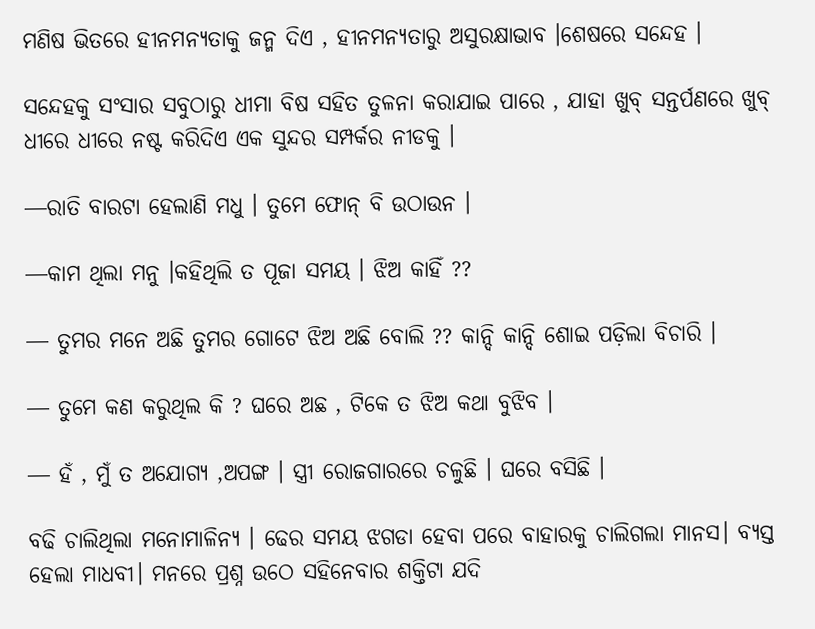ମଣିଷ ଭିତରେ ହୀନମନ୍ୟତାକୁ ଜନ୍ମ ଦିଏ , ହୀନମନ୍ୟତାରୁ ଅସୁରକ୍ଷାଭାବ ।ଶେଷରେ ସନ୍ଦେହ ।

ସନ୍ଦେହକୁ ସଂସାର ସବୁଠାରୁ ଧୀମା ବିଷ ସହିତ ତୁଳନା କରାଯାଇ ପାରେ , ଯାହା ଖୁବ୍ ସନ୍ତର୍ପଣରେ ଖୁବ୍ ଧୀରେ ଧୀରେ ନଷ୍ଟ କରିଦିଏ ଏକ ସୁନ୍ଦର ସମ୍ପର୍କର ନୀଡକୁ ।

―ରାତି ବାରଟା ହେଲାଣି ମଧୁ । ତୁମେ ଫୋନ୍ ବି ଉଠାଉନ ।

―କାମ ଥିଲା ମନୁ ।କହିଥିଲି ତ ପୂଜା ସମୟ । ଝିଅ କାହିଁ ??

― ତୁମର ମନେ ଅଛି ତୁମର ଗୋଟେ ଝିଅ ଅଛି ବୋଲି ?? କାନ୍ଦି କାନ୍ଦି ଶୋଇ ପଡ଼ିଲା ବିଚାରି ।

― ତୁମେ କଣ କରୁଥିଲ କି ? ଘରେ ଅଛ , ଟିକେ ତ ଝିଅ କଥା ବୁଝିବ ।

― ହଁ , ମୁଁ ତ ଅଯୋଗ୍ୟ ,ଅପଙ୍ଗ । ସ୍ତ୍ରୀ ରୋଜଗାରରେ ଚଳୁଛି । ଘରେ ବସିଛି ।

ବଢି ଚାଲିଥିଲା ମନୋମାଳିନ୍ୟ । ଢେର ସମୟ ଝଗଡା ହେବା ପରେ ବାହାରକୁ ଚାଲିଗଲା ମାନସ। ବ୍ୟସ୍ତ ହେଲା ମାଧବୀ। ମନରେ ପ୍ରଶ୍ନ ଉଠେ ସହିନେବାର ଶକ୍ତିଟା ଯଦି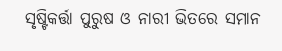ସୃଷ୍ଟିକର୍ତ୍ତା ପୁରୁଷ ଓ ନାରୀ ଭିତରେ ସମାନ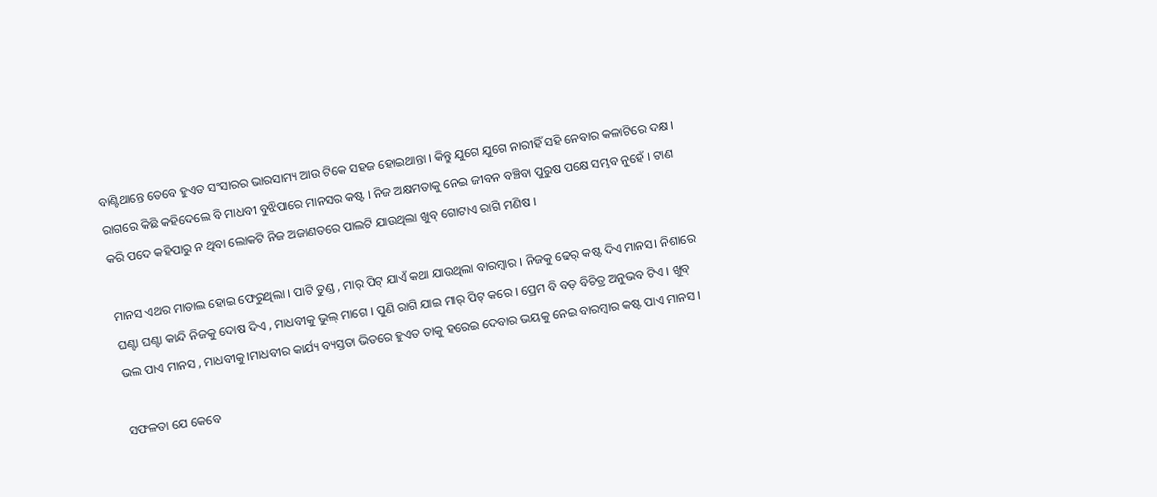ବାଣ୍ଟିଥାନ୍ତେ ତେବେ ହୁଏତ ସଂସାରର ଭାରସାମ୍ୟ ଆଉ ଟିକେ ସହଜ ହୋଇଥାନ୍ତା । କିନ୍ତୁ ଯୁଗେ ଯୁଗେ ନାରୀହିଁ ସହି ନେବାର କଳାଟିରେ ଦକ୍ଷ । ରାଗରେ କିଛି କହିଦେଲେ ବି ମାଧବୀ ବୁଝିପାରେ ମାନସର କଷ୍ଟ । ନିଜ ଅକ୍ଷମତାକୁ ନେଇ ଜୀବନ ବଞ୍ଚିବା ପୁରୁଷ ପକ୍ଷେ ସମ୍ଭବ ନୁହେଁ । ଟାଣ କରି ପଦେ କହିପାରୁ ନ ଥିବା ଲୋକଟି ନିଜ ଅଜାଣତରେ ପାଲଟି ଯାଉଥିଲା ଖୁବ୍ ଗୋଟାଏ ରାଗି ମଣିଷ ।

ମାନସ ଏଥର ମାତାଲ ହୋଇ ଫେରୁଥିଲା । ପାଟି ତୁଣ୍ଡ , ମାର୍ ପିଟ୍ ଯାଏଁ କଥା ଯାଉଥିଲା ବାରମ୍ବାର । ନିଜକୁ ଢେର୍ କଷ୍ଟ ଦିଏ ମାନସ। ନିଶାରେ ଘଣ୍ଟା ଘଣ୍ଟା କାନ୍ଦି ନିଜକୁ ଦୋଷ ଦିଏ , ମାଧବୀକୁ ଭୁଲ୍ ମାଗେ । ପୁଣି ରାଗି ଯାଇ ମାର୍ ପିଟ୍ କରେ । ପ୍ରେମ ବି ବଡ଼ ବିଚିତ୍ର ଅନୁଭବ ଟିଏ । ଖୁବ୍ ଭଲ ପାଏ ମାନସ , ମାଧବୀକୁ।ମାଧବୀର କାର୍ଯ୍ୟ ବ୍ୟସ୍ତତା ଭିତରେ ହୁଏତ ତାକୁ ହରେଇ ଦେବାର ଭୟକୁ ନେଇ ବାରମ୍ବାର କଷ୍ଟ ପାଏ ମାନସ ।

ସଫଳତା ଯେ କେବେ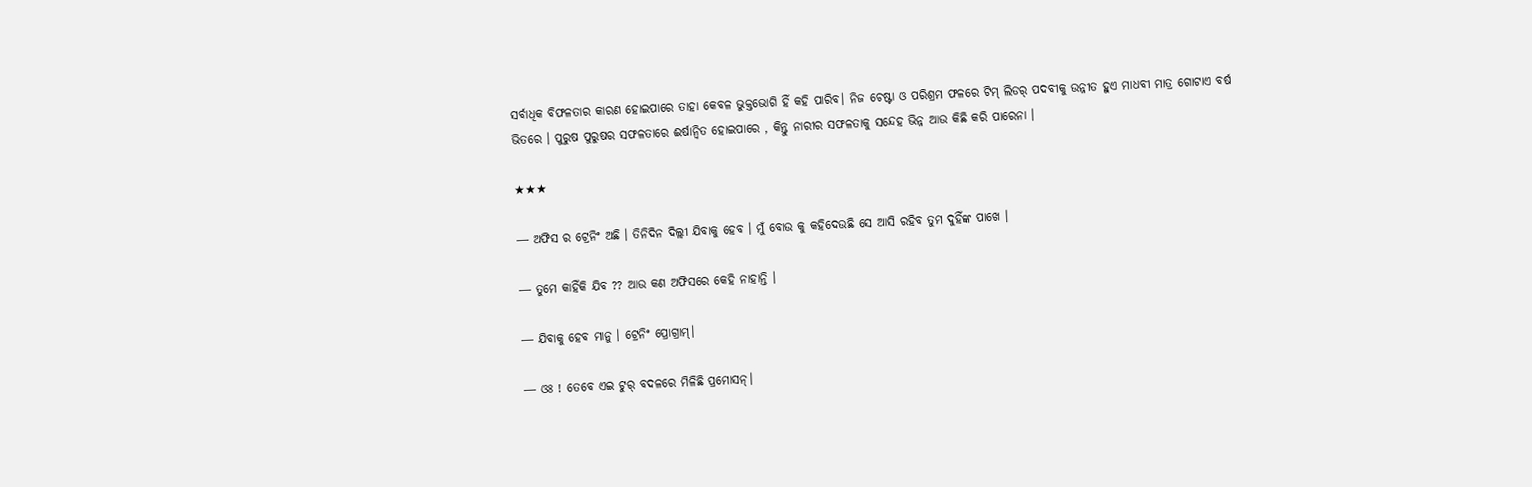ସର୍ବାଧିକ ବିଫଳତାର କାରଣ ହୋଇପାରେ ତାହା କେବଳ ଭୁକ୍ତଭୋଗି ହିଁ କହି ପାରିବ। ନିଜ ଚେଷ୍ଟା ଓ ପରିଶ୍ରମ ଫଳରେ ଟିମ୍ ଲିଡର୍ ପଦବୀକୁ ଉନ୍ନୀତ ହୁଏ ମାଧବୀ ମାତ୍ର ଗୋଟାଏ ବର୍ଷ ଭିତରେ । ପୁରୁଷ ପୁରୁଷର ସଫଳତାରେ ଈର୍ଷାନ୍ବିତ ହୋଇପାରେ , କିନ୍ତୁ ନାରୀର ସଫଳତାକୁ ସନ୍ଦେହ ଭିନ୍ନ ଆଉ କିଛି କରି ପାରେନା ।

★★★

― ଅଫିସ ର ଟ୍ରେନିଂ ଅଛି । ତିନିଦିନ ଦିଲ୍ଲୀ ଯିବାକୁ ହେବ । ମୁଁ ବୋଉ କୁ କହିଦେଉଛି ସେ ଆସି ରହିବ ତୁମ ଦୁହିଁଙ୍କ ପାଖେ ।

― ତୁମେ କାହିଁକି ଯିବ ?? ଆଉ କଣ ଅଫିସରେ କେହି ନାହାନ୍ତି ।

― ଯିବାକୁ ହେବ ମାନୁ । ଟ୍ରେନିଂ ପ୍ରୋଗ୍ରାମ୍।

― ଓଃ ! ତେବେ ଏଇ ଟୁର୍ ବଦଳରେ ମିଳିଛି ପ୍ରମୋସନ୍।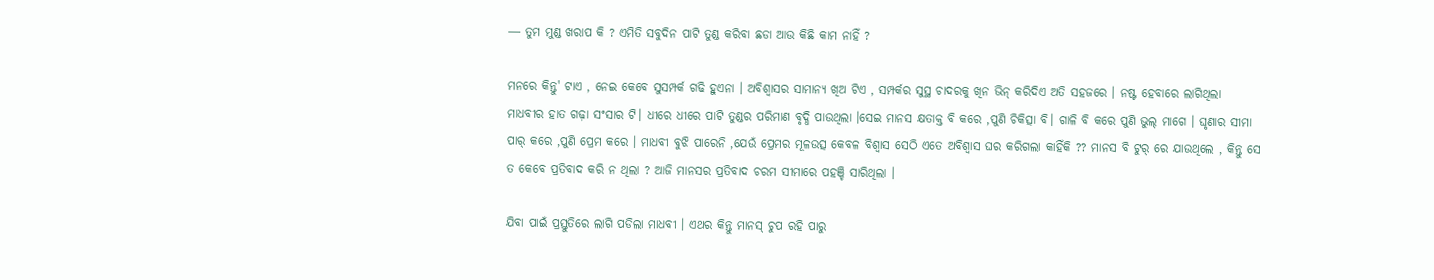― ତୁମ ମୁଣ୍ଡ ଖରାପ କି ? ଏମିତି ସବୁଦିନ ପାଟି ତୁଣ୍ଡ କରିବା ଛଡା ଆଉ କିଛି କାମ ନାହିଁ ?

ମନରେ କିନ୍ତୁ' ଟାଏ , ନେଇ କେବେ ସୁସମ୍ପର୍କ ଗଢି ହୁଏନା । ଅବିଶ୍ୱାସର ସାମାନ୍ୟ ଖିଅ ଟିଏ , ସମ୍ପର୍କର ସୁସ୍ଥ ଚାଦରକୁ ଖିନ ଭିନ୍ କରିଦିଏ ଅତି ସହଜରେ । ନଷ୍ଟ ହେବାରେ ଲାଗିଥିଲା ମାଧବୀର ହାତ ଗଢ଼ା ସଂସାର ଟି। ଧୀରେ ଧୀରେ ପାଟି ତୁଣ୍ଡର ପରିମାଣ ବୃଦ୍ଧି ପାଉଥିଲା ।ସେଇ ମାନସ କ୍ଷତାକ୍ତ ବି କରେ ,ପୁଣି ଚିକିତ୍ସା ବି। ଗାଳି ବି କରେ ପୁଣି ଭୁଲ୍ ମାଗେ । ଘୃଣାର ସୀମା ପାର୍ କରେ ,ପୁଣି ପ୍ରେମ କରେ । ମାଧବୀ ବୁଝି ପାରେନି ,ଯେଉଁ ପ୍ରେମର ମୂଳଉତ୍ସ କେବଳ ବିଶ୍ୱାସ ସେଠି ଏତେ ଅବିଶ୍ୱାସ ଘର କରିଗଲା କାହିଁକି ?? ମାନସ ବି ଟୁର୍ ରେ ଯାଉଥିଲେ , କିନ୍ତୁ ସେ ତ କେବେ ପ୍ରତିବାଦ କରି ନ ଥିଲା ? ଆଜି ମାନସର ପ୍ରତିବାଦ ଚରମ ସୀମାରେ ପହଞ୍ଚି ସାରିଥିଲା ।

ଯିବା ପାଇଁ ପ୍ରସ୍ତୁତିରେ ଲାଗି ପଡିଲା ମାଧବୀ । ଏଥର କିନ୍ତୁ ମାନସ୍ ଚୁପ ରହି ପାରୁ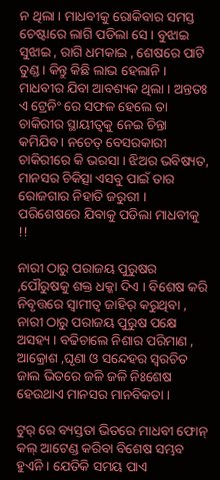ନ ଥିଲା । ମାଧବୀକୁ ରୋକିବାର ସମସ୍ତ ଚେଷ୍ଟାରେ ଲାଗି ପଡିଲା ସେ । ବୁଝାଇ ସୁଝାଇ , ରାଗି ଧମକାଇ , ଶେଷରେ ପାଟି ତୁଣ୍ଡ। କିନ୍ତୁ କିଛି ଲାଭ ହେଲାନି । ମାଧବୀର ଯିବା ଆବଶ୍ୟକ ଥିଲା । ଅନ୍ତତଃ ଏ ଟ୍ରେନିଂ ରେ ସଫଳ ହେଲେ ତା ଚାକିରୀର ସ୍ଥାୟୀତ୍ୱକୁ ନେଇ ଚିନ୍ତା କମିଯିବ। ନଚେତ୍ ବେସରକାରୀ ଚାକିରୀରେ କି ଭରସା । ଝିଅର ଭବିଷ୍ୟତ, ମାନସର ଚିକିତ୍ସା ଏସବୁ ପାଇଁ ତାର ରୋଜଗାର ନିହାତି ଜରୁରୀ । ପରିଶେଷରେ ଯିବାକୁ ପଡିଲା ମାଧବୀକୁ !!

ନାରୀ ଠାରୁ ପରାଜୟ ପୁରୁଷର ,ପୌରୁଷକୁ ଶକ୍ତ ଧକ୍କା ଦିଏ । ବିଶେଷ କରି ନିବୃତ୍ତରେ ସ୍ୱାମୀତ୍ୱ ଜାହିର୍ କରୁଥିବା , ନାରୀ ଠାରୁ ପରାଜୟ ପୁରୁଷ ପକ୍ଷେ ଅସହ୍ୟ । ବଢିଚାଲେ ନିଶାର ପରିମାଣ , ଆକ୍ରୋଶ ,ଘୃଣା ଓ ସନ୍ଦେହର ସ୍ୱରଚିତ ଜାଲ ଭିତରେ ଜଳି ଜଳି ନିଃଶେଷ ହେଉଥାଏ ମାନସର ମାନବିକତା ।

ଟୁର୍ ରେ ବ୍ୟସ୍ତତା ଭିତରେ ମାଧବୀ ଫୋନ୍ କଲ୍ ଆଟେଣ୍ଡ କରିବା ବିଶେଷ ସମ୍ଭବ ହୁଏନି । ଯେତିକି ସମୟ ପାଏ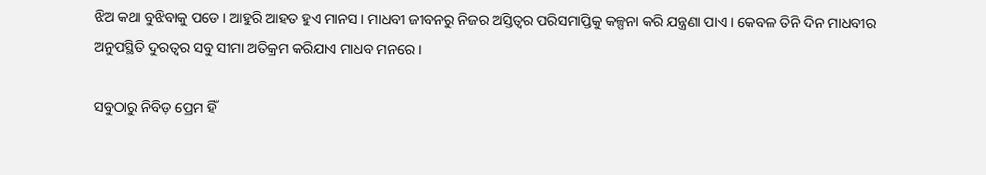ଝିଅ କଥା ବୁଝିବାକୁ ପଡେ । ଆହୁରି ଆହତ ହୁଏ ମାନସ । ମାଧବୀ ଜୀବନରୁ ନିଜର ଅସ୍ତିତ୍ୱର ପରିସମାପ୍ତିକୁ କଳ୍ପନା କରି ଯନ୍ତ୍ରଣା ପାଏ । କେବଳ ତିନି ଦିନ ମାଧବୀର ଅନୁପସ୍ଥିତି ଦୁରତ୍ୱର ସବୁ ସୀମା ଅତିକ୍ରମ କରିଯାଏ ମାଧବ ମନରେ ।

ସବୁଠାରୁ ନିବିଡ଼ ପ୍ରେମ ହିଁ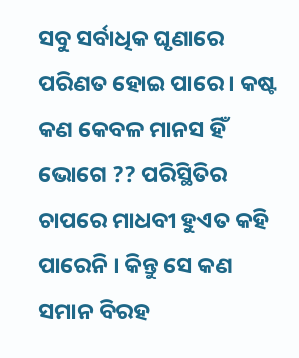ସବୁ ସର୍ବାଧିକ ଘୃଣାରେ ପରିଣତ ହୋଇ ପାରେ । କଷ୍ଟ କଣ କେବଳ ମାନସ ହିଁ ଭୋଗେ ?? ପରିସ୍ଥିତିର ଚାପରେ ମାଧବୀ ହୁଏତ କହି ପାରେନି । କିନ୍ତୁ ସେ କଣ ସମାନ ବିରହ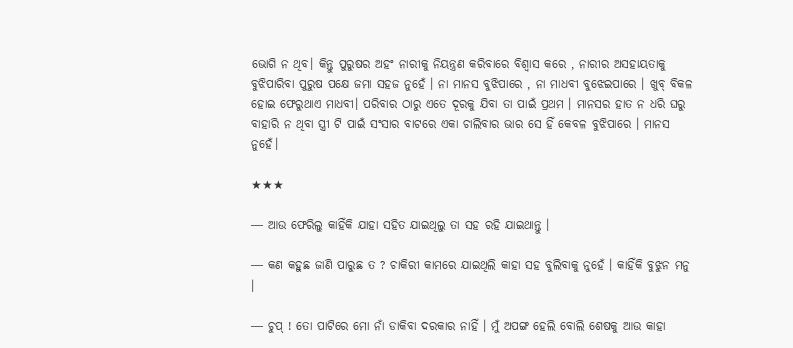ଭୋଗି ନ ଥିବ। କିନ୍ତୁ ପୁରୁଷର ଅହଂ ନାରୀକୁ ନିୟନ୍ତ୍ରଣ କରିବାରେ ବିଶ୍ୱାସ କରେ , ନାରୀର ଅସହାୟତାକୁ ବୁଝିପାରିବା ପୁରୁଷ ପକ୍ଷେ ଜମା ସହଜ ନୁହେଁ । ନା ମାନସ ବୁଝିପାରେ , ନା ମାଧବୀ ବୁଝେଇପାରେ । ଖୁବ୍ ବିକଳ ହୋଇ ଫେରୁଥାଏ ମାଧବୀ। ପରିବାର ଠାରୁ ଏତେ ଦୂରକୁ ଯିବା ତା ପାଇଁ ପ୍ରଥମ । ମାନସର ହାତ ନ ଧରି ଘରୁ ବାହାରି ନ ଥିବା ସ୍ତ୍ରୀ ଟି ପାଇଁ ସଂସାର ବାଟରେ ଏକା ଚାଲିବାର ଭାର ସେ ହିଁ କେବଳ ବୁଝିପାରେ । ମାନସ ନୁହେଁ।

★★★

― ଆଉ ଫେରିଲୁ କାହିଁକି ଯାହା ସହିତ ଯାଇଥିଲୁ ତା ସହ ରହି ଯାଇଥାନ୍ତୁ ।

― କଣ କହୁଛ ଜାଣି ପାରୁଛ ତ ? ଚାକିରୀ କାମରେ ଯାଇଥିଲି କାହା ସହ ବୁଲିବାକୁ ନୁହେଁ । କାହିଁକି ବୁଝୁନ ମନୁ ।

― ଚୁପ୍ ! ତୋ ପାଟିରେ ମୋ ନାଁ ଡାକିବା ଦରକାର ନାହିଁ । ମୁଁ ଅପଙ୍ଗ ହେଲି ବୋଲି ଶେଷକୁ ଆଉ କାହା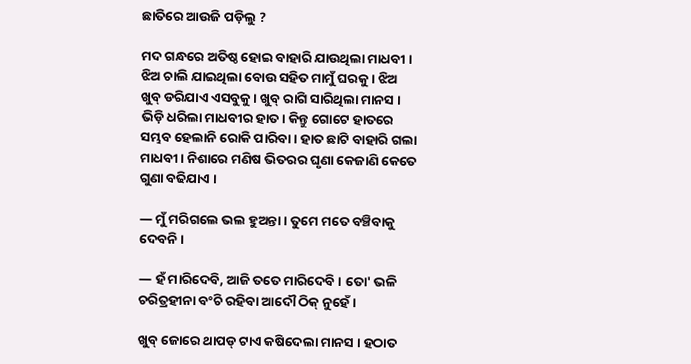ଛାତିରେ ଆଉଜି ପଡ଼ିଲୁ ?

ମଦ ଗନ୍ଧରେ ଅତିଷ୍ଠ ହୋଇ ବାହାରି ଯାଉଥିଲା ମାଧବୀ । ଝିଅ ଚାଲି ଯାଇଥିଲା ବୋଉ ସହିତ ମାମୁଁ ଘରକୁ । ଝିଅ ଖୁବ୍ ଡରିଯାଏ ଏସବୁକୁ । ଖୁବ୍ ରାଗି ସାରିଥିଲା ମାନସ । ଭିଡ଼ି ଧରିଲା ମାଧବୀର ହାତ। କିନ୍ତୁ ଗୋଟେ ହାତରେ ସମ୍ଭବ ହେଲାନି ରୋକି ପାରିବା । ହାତ ଛାଟି ବାହାରି ଗଲା ମାଧବୀ। ନିଶାରେ ମଣିଷ ଭିତରର ଘୃଣା କେଜାଣି କେତେ ଗୁଣା ବଢିଯାଏ ।

― ମୁଁ ମରିଗଲେ ଭଲ ହୁଅନ୍ତା । ତୁମେ ମତେ ବଞ୍ଚିବାକୁ ଦେବନି ।

― ହଁ ମାରିଦେବି, ଆଜି ତତେ ମାରିଦେବି । ତୋ' ଭଳି ଚରିତ୍ରହୀନା ବଂଚି ରହିବା ଆଦୌ ଠିକ୍ ନୁହେଁ ।

ଖୁବ୍ ଜୋରେ ଥାପଡ୍ ଟାଏ କଷିଦେଲା ମାନସ । ହଠାତ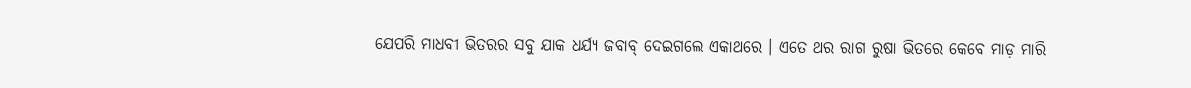ଯେପରି ମାଧବୀ ଭିତରର ସବୁ ଯାକ ଧର୍ଯ୍ୟ ଜବାବ୍ ଦେଇଗଲେ ଏକାଥରେ । ଏତେ ଥର ରାଗ ରୁଷା ଭିତରେ କେବେ ମାଡ଼ ମାରି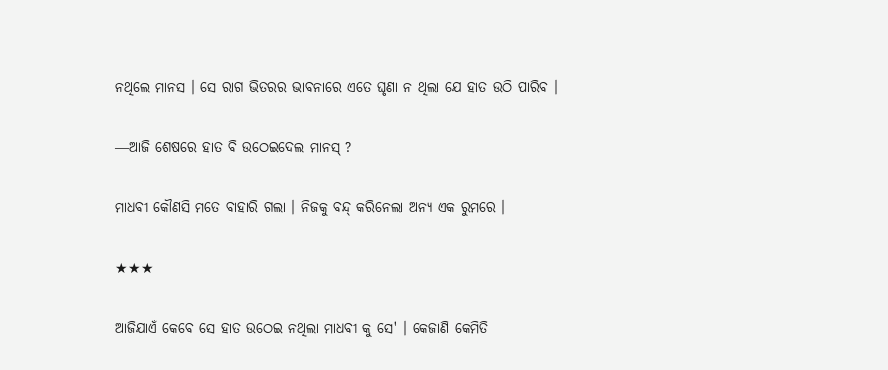ନଥିଲେ ମାନସ । ସେ ରାଗ ଭିତରର ଭାବନାରେ ଏତେ ଘୃଣା ନ ଥିଲା ଯେ ହାତ ଉଠି ପାରିବ ।

―ଆଜି ଶେଷରେ ହାତ ବି ଉଠେଇଦେଲ ମାନସ୍ ?

ମାଧବୀ କୌଣସି ମତେ ବାହାରି ଗଲା । ନିଜକୁ ବନ୍ଦ୍ କରିନେଲା ଅନ୍ୟ ଏକ ରୁମରେ ।

★★★

ଆଜିଯାଏଁ କେବେ ସେ ହାତ ଉଠେଇ ନଥିଲା ମାଧବୀ କୁ ସେ' । କେଜାଣି କେମିତି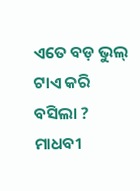ଏତେ ବଡ଼ ଭୁଲ୍ ଟାଏ କରି ବସିଲା ? ମାଧବୀ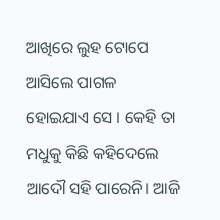ଆଖିରେ ଲୁହ ଟୋପେ ଆସିଲେ ପାଗଳ ହୋଇଯାଏ ସେ । କେହି ତା ମଧୁକୁ କିଛି କହିଦେଲେ ଆଦୌ ସହି ପାରେନି। ଆଜି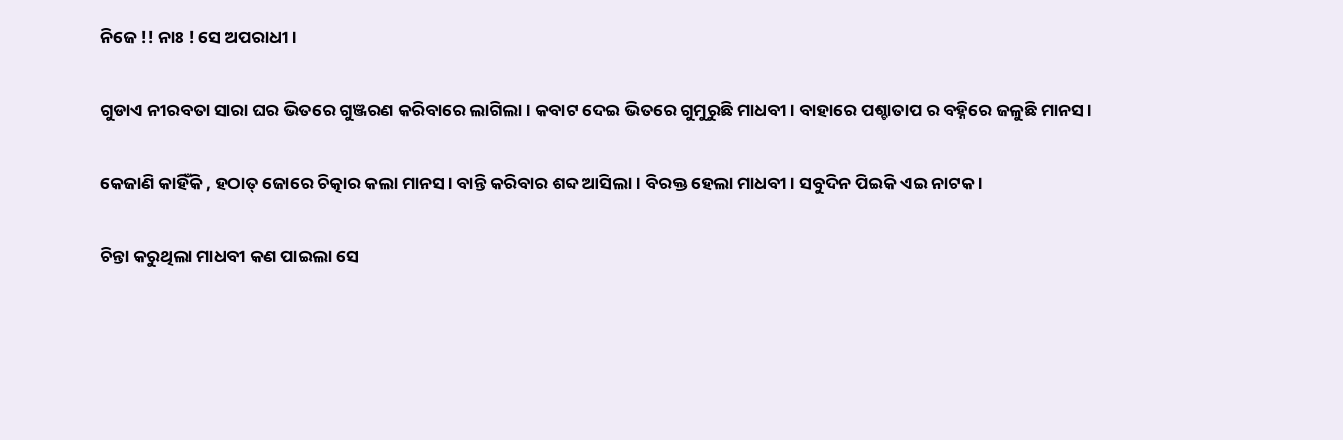ନିଜେ !! ନାଃ ! ସେ ଅପରାଧୀ ।

ଗୁଡାଏ ନୀରବତା ସାରା ଘର ଭିତରେ ଗୁଞ୍ଜରଣ କରିବାରେ ଲାଗିଲା । କବାଟ ଦେଇ ଭିତରେ ଗୁମୁରୁଛି ମାଧବୀ । ବାହାରେ ପଶ୍ଚାତାପ ର ବହ୍ନିରେ ଜଳୁଛି ମାନସ ।

କେଜାଣି କାହିଁକି , ହଠାତ୍ ଜୋରେ ଚିତ୍କାର କଲା ମାନସ। ବାନ୍ତି କରିବାର ଶବ୍ଦ ଆସିଲା । ବିରକ୍ତ ହେଲା ମାଧବୀ। ସବୁଦିନ ପିଇକି ଏଇ ନାଟକ ।

ଚିନ୍ତା କରୁଥିଲା ମାଧବୀ କଣ ପାଇଲା ସେ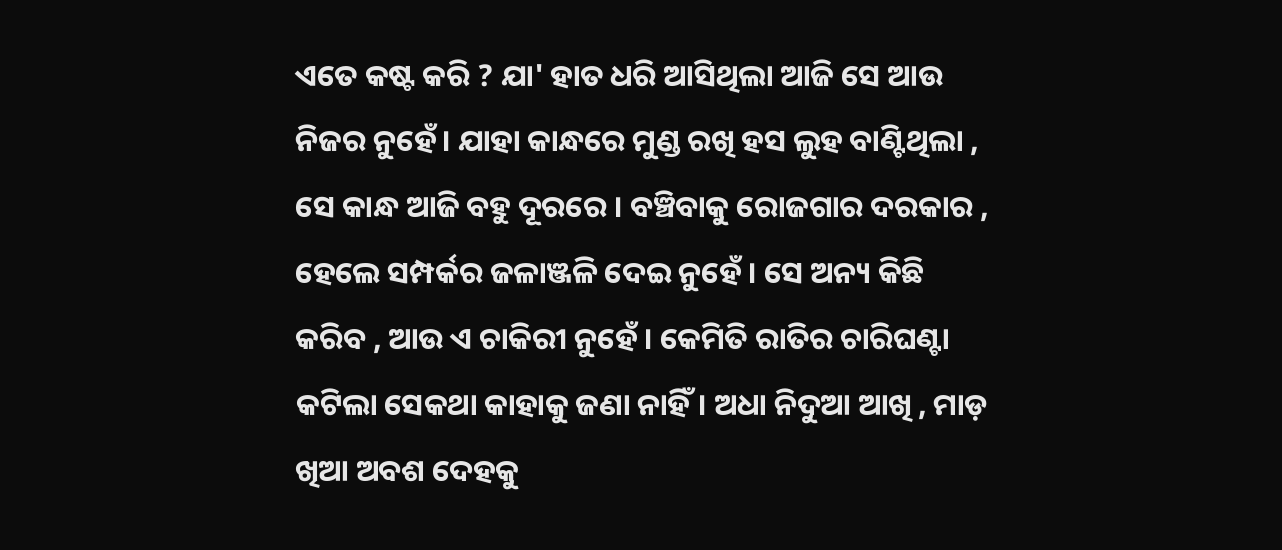ଏତେ କଷ୍ଟ କରି ? ଯା' ହାତ ଧରି ଆସିଥିଲା ଆଜି ସେ ଆଉ ନିଜର ନୁହେଁ। ଯାହା କାନ୍ଧରେ ମୁଣ୍ଡ ରଖି ହସ ଲୁହ ବାଣ୍ଟିଥିଲା , ସେ କାନ୍ଧ ଆଜି ବହୁ ଦୂରରେ । ବଞ୍ଚିବାକୁ ରୋଜଗାର ଦରକାର , ହେଲେ ସମ୍ପର୍କର ଜଳାଞ୍ଜଳି ଦେଇ ନୁହେଁ । ସେ ଅନ୍ୟ କିଛି କରିବ , ଆଉ ଏ ଚାକିରୀ ନୁହେଁ । କେମିତି ରାତିର ଚାରିଘଣ୍ଟା କଟିଲା ସେକଥା କାହାକୁ ଜଣା ନାହିଁ। ଅଧା ନିଦୁଆ ଆଖି , ମାଡ଼ ଖିଆ ଅବଶ ଦେହକୁ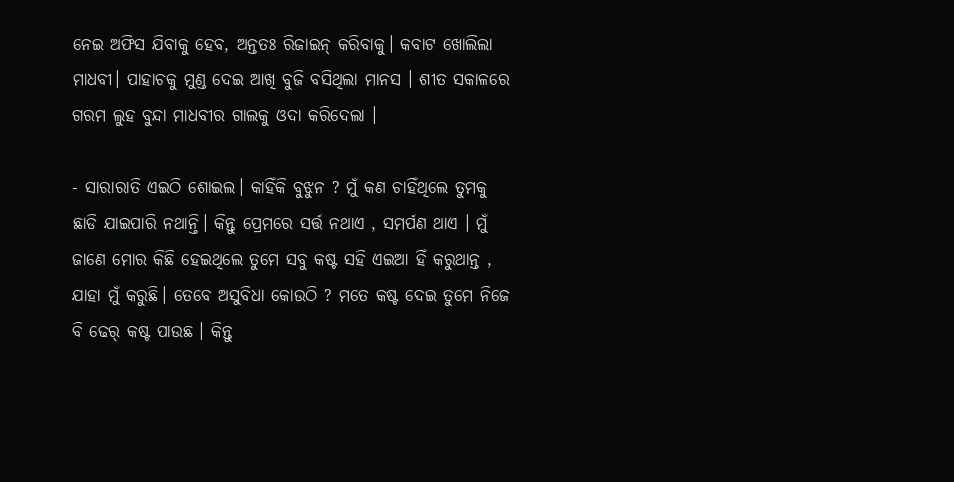ନେଇ ଅଫିସ ଯିବାକୁ ହେବ, ଅନ୍ତତଃ ରିଜାଇନ୍ କରିବାକୁ। କବାଟ ଖୋଲିଲା ମାଧବୀ। ପାହାଚକୁ ମୁଣ୍ଡ ଦେଇ ଆଖି ବୁଜି ବସିଥିଲା ମାନସ । ଶୀତ ସକାଳରେ ଗରମ ଲୁହ ବୁନ୍ଦା ମାଧବୀର ଗାଲକୁ ଓଦା କରିଦେଲା ।

- ସାରାରାତି ଏଇଠି ଶୋଇଲ। କାହିଁକି ବୁଝୁନ ? ମୁଁ କଣ ଚାହିଁଥିଲେ ତୁମକୁ ଛାଡି ଯାଇପାରି ନଥାନ୍ତି। କିନ୍ତୁ ପ୍ରେମରେ ସର୍ତ୍ତ ନଥାଏ , ସମର୍ପଣ ଥାଏ । ମୁଁ ଜାଣେ ମୋର କିଛି ହେଇଥିଲେ ତୁମେ ସବୁ କଷ୍ଟ ସହି ଏଇଆ ହିଁ କରୁଥାନ୍ତ , ଯାହା ମୁଁ କରୁଛି। ତେବେ ଅସୁବିଧା କୋଉଠି ? ମତେ କଷ୍ଟ ଦେଇ ତୁମେ ନିଜେ ବି ଢେର୍ କଷ୍ଟ ପାଉଛ । କିନ୍ତୁ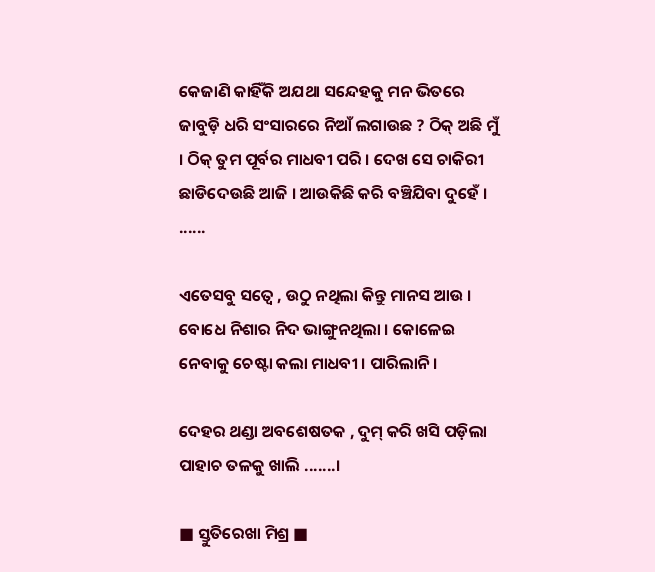କେଜାଣି କାହିଁକି ଅଯଥା ସନ୍ଦେହକୁ ମନ ଭିତରେ ଜାବୁଡ଼ି ଧରି ସଂସାରରେ ନିଆଁ ଲଗାଉଛ ? ଠିକ୍ ଅଛି ମୁଁ । ଠିକ୍ ତୁମ ପୂର୍ବର ମାଧବୀ ପରି । ଦେଖ ସେ ଚାକିରୀ ଛାଡିଦେଉଛି ଆଜି । ଆଉକିଛି କରି ବଞ୍ଚିଯିବା ଦୁହେଁ । ......

ଏତେସବୁ ସତ୍ବେ , ଉଠୁ ନଥିଲା କିନ୍ତୁ ମାନସ ଆଉ । ବୋଧେ ନିଶାର ନିଦ ଭାଙ୍ଗୁନଥିଲା । କୋଳେଇ ନେବାକୁ ଚେଷ୍ଟା କଲା ମାଧବୀ । ପାରିଲାନି ।

ଦେହର ଥଣ୍ଡା ଅବଶେଷତକ , ଦୁମ୍ କରି ଖସି ପଡ଼ିଲା ପାହାଚ ତଳକୁ ଖାଲି .......।

■ ସ୍ତୁତିରେଖା ମିଶ୍ର ■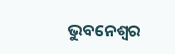ଭୁବନେଶ୍ୱର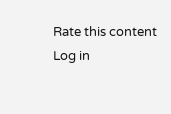Rate this content
Log in